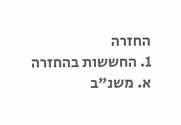החזרה
1. החששות בהחזרה
א. משנ"ב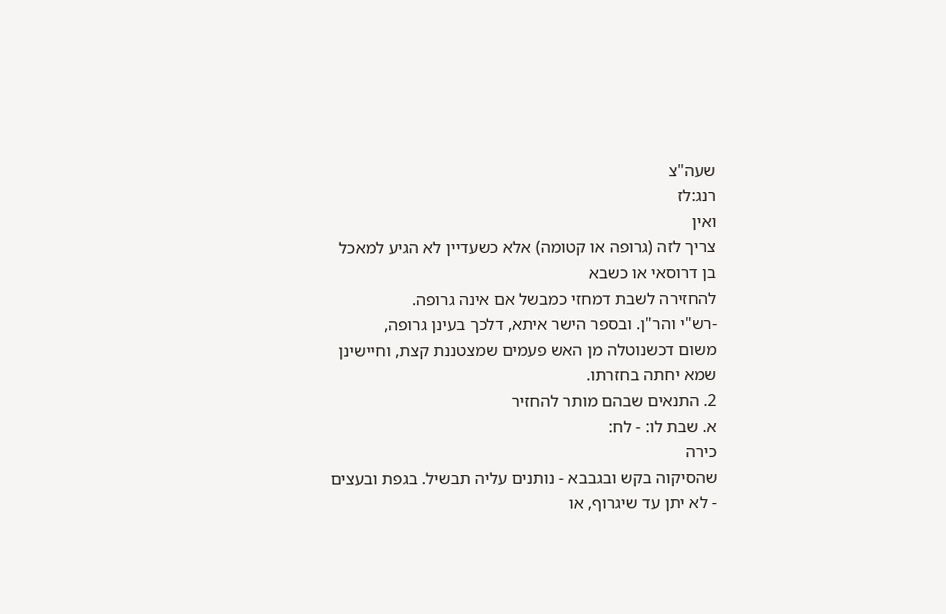שעה"צ
רנג:לז
ואין
צריך לזה (גרופה או קטומה) אלא כשעדיין לא הגיע למאכל בן דרוסאי או כשבא
להחזירה לשבת דמחזי כמבשל אם אינה גרופה.
-רש"י והר"ן. ובספר הישר איתא, דלכך בעינן גרופה,
משום דכשנוטלה מן האש פעמים שמצטננת קצת, וחיישינן שמא יחתה בחזרתו.
2. התנאים שבהם מותר להחזיר
א. שבת לו: - לח:
כירה
שהסיקוה בקש ובגבבא - נותנים עליה תבשיל. בגפת ובעצים - לא יתן עד שיגרוף, או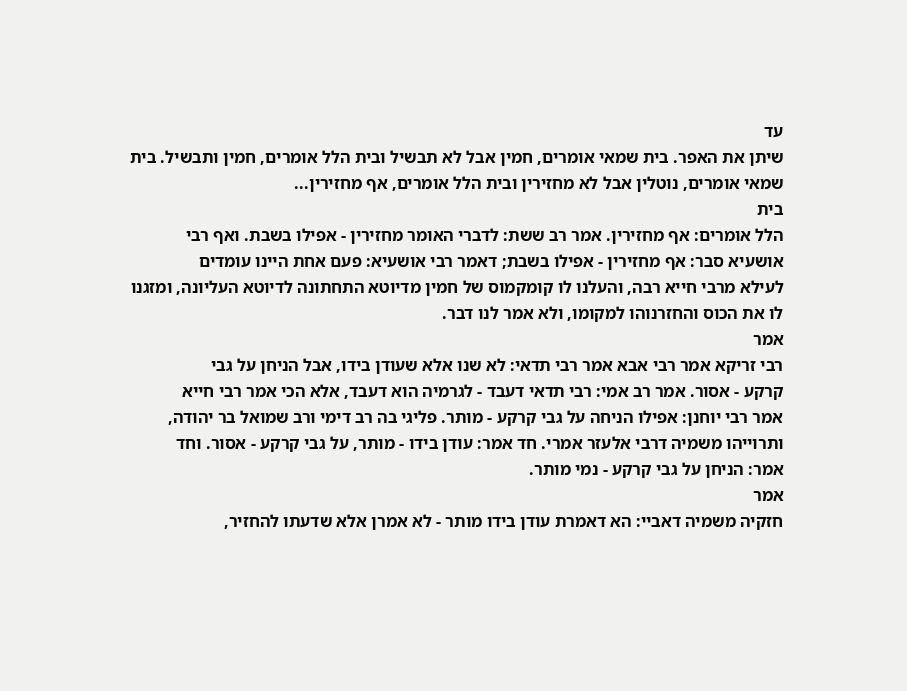עד
שיתן את האפר. בית שמאי אומרים, חמין אבל לא תבשיל ובית הלל אומרים, חמין ותבשיל. בית
שמאי אומרים, נוטלין אבל לא מחזירין ובית הלל אומרים, אף מחזירין...
בית
הלל אומרים: אף מחזירין. אמר רב ששת: לדברי האומר מחזירין - אפילו בשבת. ואף רבי
אושעיא סבר: אף מחזירין - אפילו בשבת; דאמר רבי אושעיא: פעם אחת היינו עומדים
לעילא מרבי חייא רבה, והעלנו לו קומקמוס של חמין מדיוטא התחתונה לדיוטא העליונה, ומזגנו
לו את הכוס והחזרנוהו למקומו, ולא אמר לנו דבר.
אמר
רבי זריקא אמר רבי אבא אמר רבי תדאי: לא שנו אלא שעודן בידו, אבל הניחן על גבי
קרקע - אסור. אמר רב אמי: רבי תדאי דעבד - לגרמיה הוא דעבד, אלא הכי אמר רבי חייא
אמר רבי יוחנן: אפילו הניחה על גבי קרקע - מותר. פליגי בה רב דימי ורב שמואל בר יהודה,
ותרוייהו משמיה דרבי אלעזר אמרי. חד אמר: עודן בידו - מותר, על גבי קרקע - אסור. וחד
אמר: הניחן על גבי קרקע - נמי מותר.
אמר
חזקיה משמיה דאביי: הא דאמרת עודן בידו מותר - לא אמרן אלא שדעתו להחזיר,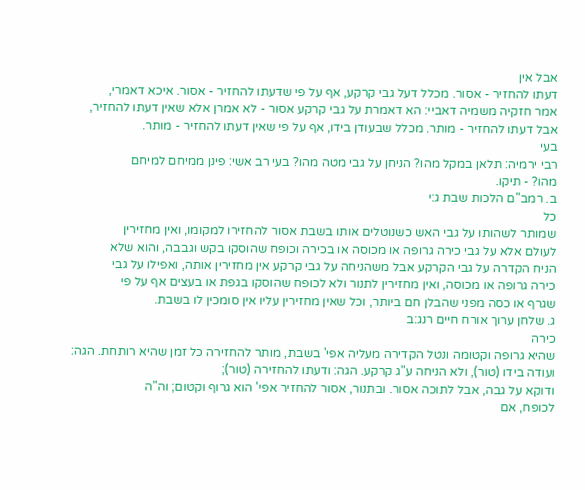אבל אין
דעתו להחזיר - אסור. מכלל דעל גבי קרקע, אף על פי שדעתו להחזיר - אסור. איכא דאמרי,
אמר חזקיה משמיה דאביי: הא דאמרת על גבי קרקע אסור - לא אמרן אלא שאין דעתו להחזיר,
אבל דעתו להחזיר - מותר. מכלל שבעודן בידו, אף על פי שאין דעתו להחזיר - מותר.
בעי
רבי ירמיה: תלאן במקל מהו? הניחן על גבי מטה מהו? בעי רב אשי: פינן ממיחם למיחם
מהו? - תיקו.
ב. רמב"ם הלכות שבת ג:י
כל
שמותר לשהותו על גבי האש כשנוטלים אותו בשבת אסור להחזירו למקומו, ואין מחזירין
לעולם אלא על גבי כירה גרופה או מכוסה או בכירה וכופח שהוסקו בקש וגבבה, והוא שלא
הניח הקדרה על גבי הקרקע אבל משהניחה על גבי קרקע אין מחזירין אותה, ואפילו על גבי
כירה גרופה או מכוסה, ואין מחזירין לתנור ולא לכופח שהוסקו בגפת או בעצים אף על פי
שגרף או כסה מפני שהבלן חם ביותר, וכל שאין מחזירין עליו אין סומכין לו בשבת.
ג. שלחן ערוך אורח חיים רנג:ב
כירה
שהיא גרופה וקטומה ונטל הקדירה מעליה אפי' בשבת, מותר להחזירה כל זמן שהיא רותחת. הגה:
ועודה בידו (טור), ולא הניחה ע"ג קרקע. הגה: ודעתו להחזירה (טור);
ודוקא על גבה, אבל לתוכה אסור. ובתנור, אסור להחזיר אפי' הוא גרוף וקטום; וה"ה
לכופח, אם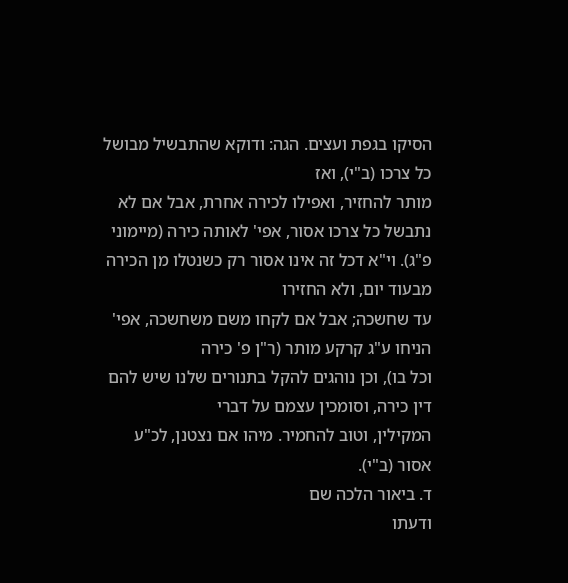הסיקו בגפת ועצים. הגה: ודוקא שהתבשיל מבושל כל צרכו (ב"י), ואז
מותר להחזיר, ואפילו לכירה אחרת, אבל אם לא נתבשל כל צרכו אסור, אפי' לאותה כירה (מיימוני
פ"ג). וי"א דכל זה אינו אסור רק כשנטלו מן הכירה מבעוד יום, ולא החזירו
עד שחשכה; אבל אם לקחו משם משחשכה, אפי' הניחו ע"ג קרקע מותר (ר"ן פ' כירה
וכל בו), וכן נוהגים להקל בתנורים שלנו שיש להם דין כירה, וסומכין עצמם על דברי
המקילין, וטוב להחמיר. מיהו אם נצטנן, לכ"ע אסור (ב"י).
ד. ביאור הלכה שם
ודעתו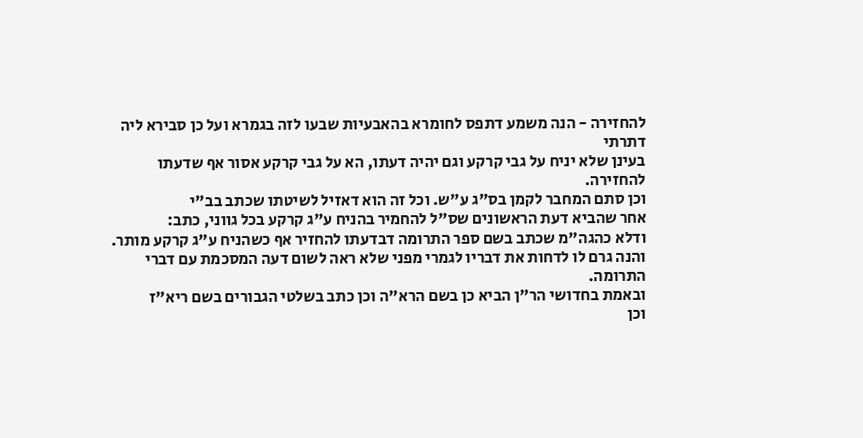להחזירה - הנה משמע דתפס לחומרא בהאבעיות שבעו לזה בגמרא ועל כן סבירא ליה דתרתי
בעינן שלא יניח על גבי קרקע וגם יהיה דעתו, הא על גבי קרקע אסור אף שדעתו להחזירה.
וכן סתם המחבר לקמן בס"ג ע"ש. וכל זה הוא דאזיל לשיטתו שכתב בב"י
אחר שהביא דעת הראשונים שס"ל להחמיר בהניח ע"ג קרקע בכל גווני, כתב:
ודלא כהגה"מ שכתב בשם ספר התרומה דבדעתו להחזיר אף כשהניח ע"ג קרקע מותר.
והנה גרם לו לדחות את דבריו לגמרי מפני שלא ראה לשום דעה המסכמת עם דברי התרומה.
ובאמת בחדושי הר"ן הביא כן בשם הרא"ה וכן כתב בשלטי הגבורים בשם ריא"ז
וכן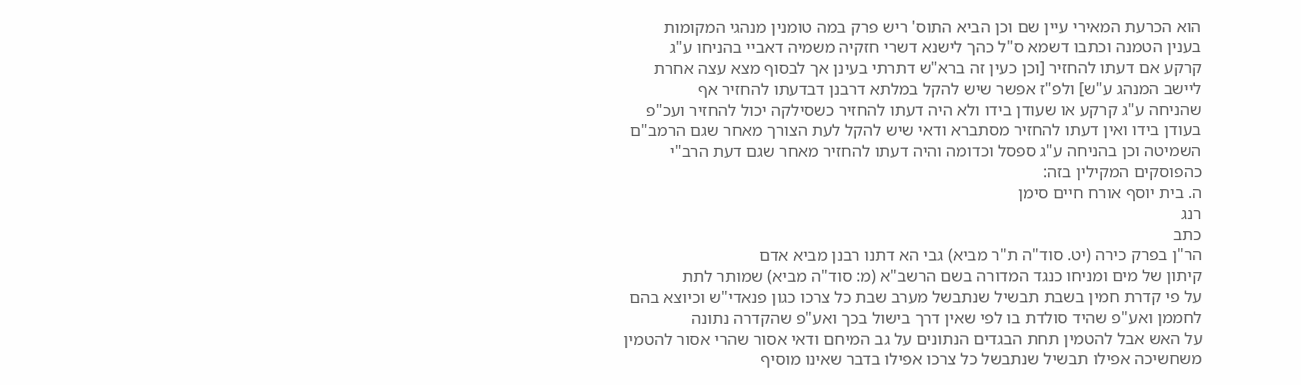הוא הכרעת המאירי עיין שם וכן הביא התוס' ריש פרק במה טומנין מנהגי המקומות
בענין הטמנה וכתבו דשמא ס"ל כהך לישנא דשרי חזקיה משמיה דאביי בהניחו ע"ג
קרקע אם דעתו להחזיר [וכן כעין זה ברא"ש דתרתי בעינן אך לבסוף מצא עצה אחרת
ליישב המנהג ע"ש] ולפ"ז אפשר שיש להקל במלתא דרבנן דבדעתו להחזיר אף
שהניחה ע"ג קרקע או שעודן בידו ולא היה דעתו להחזיר כשסילקה יכול להחזיר ועכ"פ
בעודן בידו ואין דעתו להחזיר מסתברא ודאי שיש להקל לעת הצורך מאחר שגם הרמב"ם
השמיטה וכן בהניחה ע"ג ספסל וכדומה והיה דעתו להחזיר מאחר שגם דעת הרב"י
כהפוסקים המקילין בזה:
ה. בית יוסף אורח חיים סימן
רנג
כתב
הר"ן בפרק כירה (יט. סוד"ה ת"ר מביא) גבי הא דתנו רבנן מביא אדם
קיתון של מים ומניחו כנגד המדורה בשם הרשב"א (מ: סוד"ה מביא) שמותר לתת
על פי קדרת חמין בשבת תבשיל שנתבשל מערב שבת כל צרכו כגון פנאדי"ש וכיוצא בהם
לחממן ואע"פ שהיד סולדת בו לפי שאין דרך בישול בכך ואע"פ שהקדרה נתונה
על האש אבל להטמין תחת הבגדים הנתונים על גב המיחם ודאי אסור שהרי אסור להטמין
משחשיכה אפילו תבשיל שנתבשל כל צרכו אפילו בדבר שאינו מוסיף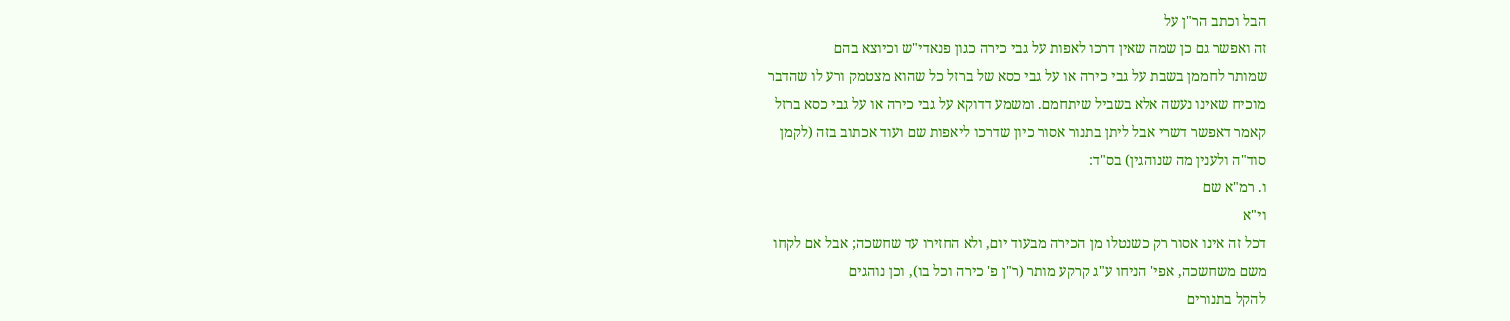הבל וכתב הר"ן על
זה ואפשר גם כן שמה שאין דרכו לאפות על גבי כירה כגון פנאדי"ש וכיוצא בהם
שמותר לחממן בשבת על גבי כירה או על גבי כסא של ברזל כל שהוא מצטמק ורע לו שהדבר
מוכיח שאינו נעשה אלא בשביל שיתחמם. ומשמע דדוקא על גבי כירה או על גבי כסא ברזל
קאמר דאפשר דשרי אבל ליתן בתנור אסור כיון שדרכו ליאפות שם ועוד אכתוב בזה (לקמן
סוד"ה ולענין מה שנוהגין) בס"ד:
ו. רמ"א שם
וי"א
דכל זה אינו אסור רק כשנטלו מן הכירה מבעוד יום, ולא החזירו עד שחשכה; אבל אם לקחו
משם משחשכה, אפי' הניחו ע"ג קרקע מותר (ר"ן פ' כירה וכל בו), וכן נוהגים
להקל בתנורים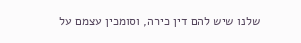שלנו שיש להם דין כירה, וסומכין עצמם על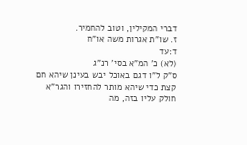דברי המקילין, וטוב להחמיר.
ז. שו"ת אגרות משה או"ח
ד:עד
(לא) כ' המ"א בסי' רנ"ג
ס"ק ל"ו דגם באוכל יבש בעינן שיהא חם קצת כדי שיהא מותר להחזירו והגר"א
חולק עליו בזה, מה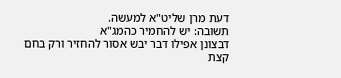דעת מרן שליט"א למעשה.
תשובה: יש להחמיר כהמג"א
דבצונן אפילו דבר יבש אסור להחזיר ורק בחם קצת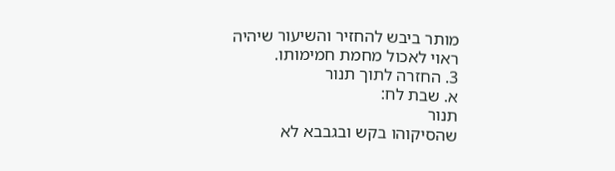מותר ביבש להחזיר והשיעור שיהיה
ראוי לאכול מחמת חמימותו.
3. החזרה לתוך תנור
א. שבת לח:
תנור
שהסיקוהו בקש ובגבבא לא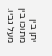יתן בין מתוכו בין מעל גביו.